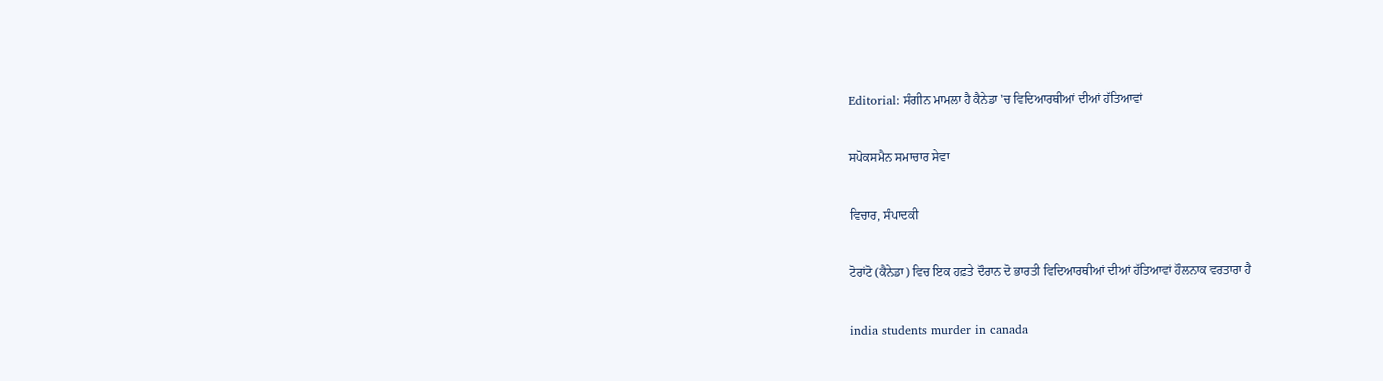Editorial: ਸੰਗੀਨ ਮਾਮਲਾ ਹੈ ਕੈਨੇਡਾ 'ਚ ਵਿਦਿਆਰਥੀਆਂ ਦੀਆਂ ਹੱਤਿਆਵਾਂ

ਸਪੋਕਸਮੈਨ ਸਮਾਚਾਰ ਸੇਵਾ

ਵਿਚਾਰ, ਸੰਪਾਦਕੀ

ਟੋਰਾਂਟੋ (ਕੈਨੇਡਾ) ਵਿਚ ਇਕ ਹਫ਼ਤੇ ਦੌਰਾਨ ਦੋ ਭਾਰਤੀ ਵਿਦਿਆਰਥੀਆਂ ਦੀਆਂ ਹੱਤਿਆਵਾਂ ਹੌਲਨਾਕ ਵਰਤਾਰਾ ਹੈ

india students murder in canada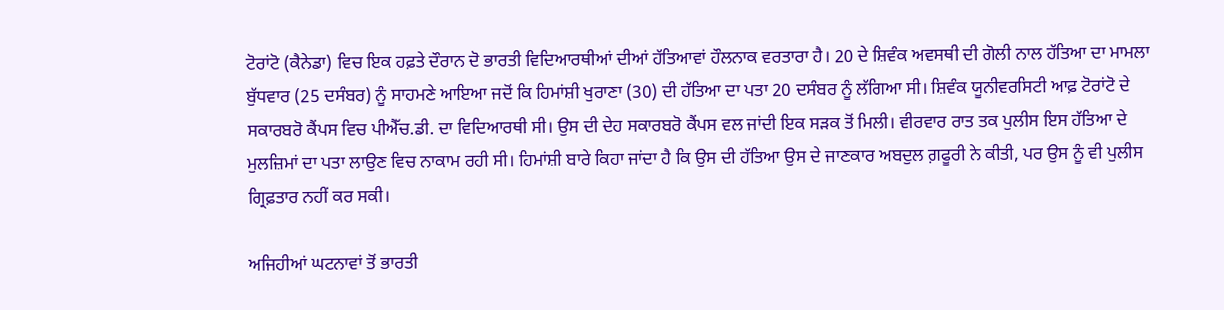ਟੋਰਾਂਟੋ (ਕੈਨੇਡਾ) ਵਿਚ ਇਕ ਹਫ਼ਤੇ ਦੌਰਾਨ ਦੋ ਭਾਰਤੀ ਵਿਦਿਆਰਥੀਆਂ ਦੀਆਂ ਹੱਤਿਆਵਾਂ ਹੌਲਨਾਕ ਵਰਤਾਰਾ ਹੈ। 20 ਦੇ ਸ਼ਿਵੰਕ ਅਵਸਥੀ ਦੀ ਗੋਲੀ ਨਾਲ ਹੱਤਿਆ ਦਾ ਮਾਮਲਾ ਬੁੱਧਵਾਰ (25 ਦਸੰਬਰ) ਨੂੰ ਸਾਹਮਣੇ ਆਇਆ ਜਦੋਂ ਕਿ ਹਿਮਾਂਸ਼ੀ ਖੁਰਾਣਾ (30) ਦੀ ਹੱਤਿਆ ਦਾ ਪਤਾ 20 ਦਸੰਬਰ ਨੂੰ ਲੱਗਿਆ ਸੀ। ਸ਼ਿਵੰਕ ਯੂਨੀਵਰਸਿਟੀ ਆਫ਼ ਟੋਰਾਂਟੋ ਦੇ ਸਕਾਰਬਰੋ ਕੈਂਪਸ ਵਿਚ ਪੀਐੱਚ.ਡੀ. ਦਾ ਵਿਦਿਆਰਥੀ ਸੀ। ਉਸ ਦੀ ਦੇਹ ਸਕਾਰਬਰੋ ਕੈਂਪਸ ਵਲ ਜਾਂਦੀ ਇਕ ਸੜਕ ਤੋਂ ਮਿਲੀ। ਵੀਰਵਾਰ ਰਾਤ ਤਕ ਪੁਲੀਸ ਇਸ ਹੱਤਿਆ ਦੇ ਮੁਲਜ਼ਿਮਾਂ ਦਾ ਪਤਾ ਲਾਉਣ ਵਿਚ ਨਾਕਾਮ ਰਹੀ ਸੀ। ਹਿਮਾਂਸ਼ੀ ਬਾਰੇ ਕਿਹਾ ਜਾਂਦਾ ਹੈ ਕਿ ਉਸ ਦੀ ਹੱਤਿਆ ਉਸ ਦੇ ਜਾਣਕਾਰ ਅਬਦੁਲ ਗ਼ਫੂਰੀ ਨੇ ਕੀਤੀ, ਪਰ ਉਸ ਨੂੰ ਵੀ ਪੁਲੀਸ ਗ੍ਰਿਫ਼ਤਾਰ ਨਹੀਂ ਕਰ ਸਕੀ।

ਅਜਿਹੀਆਂ ਘਟਨਾਵਾਂ ਤੋਂ ਭਾਰਤੀ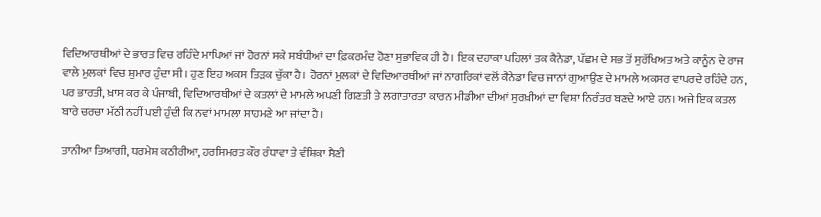ਵਿਦਿਆਰਥੀਆਂ ਦੇ ਭਾਰਤ ਵਿਚ ਰਹਿੰਦੇ ਮਾਪਿਆਂ ਜਾਂ ਹੋਰਨਾਂ ਸਕੇ ਸਬੰਧੀਆਂ ਦਾ ਫ਼ਿਕਰਮੰਦ ਹੋਣਾ ਸੁਭਾਵਿਕ ਹੀ ਹੈ। ਇਕ ਦਹਾਕਾ ਪਹਿਲਾਂ ਤਕ ਕੈਨੇਡਾ, ਪੱਛਮ ਦੇ ਸਭ ਤੋਂ ਸੁਰੱਖਿਅਤ ਅਤੇ ਕਾਨੂੰਨ ਦੇ ਰਾਜ ਵਾਲੇ ਮੁਲਕਾਂ ਵਿਚ ਸ਼ੁਮਾਰ ਹੁੰਦਾ ਸੀ। ਹੁਣ ਇਹ ਅਕਸ ਤਿੜਕ ਚੁੱਕਾ ਹੈ। ਹੋਰਨਾਂ ਮੁਲਕਾਂ ਦੇ ਵਿਦਿਆਰਥੀਆਂ ਜਾਂ ਨਾਗਰਿਕਾਂ ਵਲੋਂ ਕੈਨੇਡਾ ਵਿਚ ਜਾਨਾਂ ਗੁਆਉਣ ਦੇ ਮਾਮਲੇ ਅਕਸਰ ਵਾਪਰਦੇ ਰਹਿੰਦੇ ਹਨ, ਪਰ ਭਾਰਤੀ, ਖ਼ਾਸ ਕਰ ਕੇ ਪੰਜਾਬੀ, ਵਿਦਿਆਰਥੀਆਂ ਦੇ ਕਤਲਾਂ ਦੇ ਮਾਮਲੇ ਅਪਣੀ ਗਿਣਤੀ ਤੇ ਲਗਾਤਾਰਤਾ ਕਾਰਨ ਮੀਡੀਆ ਦੀਆਂ ਸੁਰਖ਼ੀਆਂ ਦਾ ਵਿਸ਼ਾ ਨਿਰੰਤਰ ਬਣਦੇ ਆਏ ਹਨ। ਅਜੇ ਇਕ ਕਤਲ ਬਾਰੇ ਚਰਚਾ ਮੱਠੀ ਨਹੀਂ ਪਈ ਹੁੰਦੀ ਕਿ ਨਵਾਂ ਮਾਮਲਾ ਸਾਹਮਣੇ ਆ ਜਾਂਦਾ ਹੈ।

ਤਾਨੀਆ ਤਿਆਗੀ, ਧਰਮੇਸ਼ ਕਠੀਰੀਆ, ਹਰਸਿਮਰਤ ਕੌਰ ਰੰਧਾਵਾ ਤੇ ਵੰਸ਼ਿਕਾ ਸੈਣੀ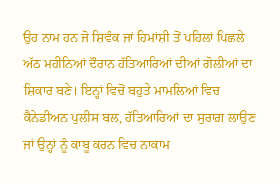ਉਹ ਨਾਮ ਹਨ ਜੋ ਸ਼ਿਵੰਕ ਜਾਂ ਹਿਮਾਂਸ਼ੀ ਤੋਂ ਪਹਿਲਾਂ ਪਿਛਲੇ ਅੱਠ ਮਹੀਨਿਆਂ ਦੌਰਾਨ ਹੱਤਿਆਰਿਆਂ ਦੀਆਂ ਗੋਲੀਆਂ ਦਾ ਸ਼ਿਕਾਰ ਬਣੇ। ਇਨ੍ਹਾਂ ਵਿਚੋਂ ਬਹੁਤੇ ਮਾਮਲਿਆਂ ਵਿਚ ਕੈਨੇਡੀਅਨ ਪੁਲੀਸ ਬਲ, ਹੱਤਿਆਰਿਆਂ ਦਾ ਸੁਰਾਗ਼ ਲਾਉਣ ਜਾਂ ਉਨ੍ਹਾਂ ਨੂੰ ਕਾਬੂ ਕਰਨ ਵਿਚ ਨਾਕਾਮ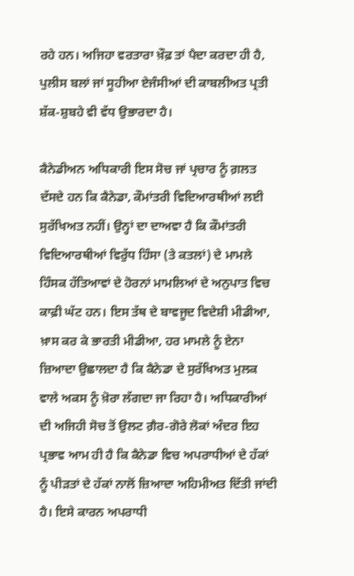ਰਹੇ ਹਨ। ਅਜਿਹਾ ਵਰਤਾਰਾ ਖ਼ੌਫ਼ ਤਾਂ ਪੈਦਾ ਕਰਦਾ ਹੀ ਹੈ, ਪੁਲੀਸ ਬਲਾਂ ਜਾਂ ਸੂਹੀਆ ਏਜੰਸੀਆਂ ਦੀ ਕਾਬਲੀਅਤ ਪ੍ਰਤੀ ਸ਼ੱਕ-ਸ਼ੁਬਹੇ ਵੀ ਵੱਧ ਉਭਾਰਦਾ ਹੈ।

ਕੈਨੇਡੀਅਨ ਅਧਿਕਾਰੀ ਇਸ ਸੋਚ ਜਾਂ ਪ੍ਰਚਾਰ ਨੂੰ ਗ਼ਲਤ ਦੱਸਦੇ ਹਨ ਕਿ ਕੈਨੇਡਾ, ਕੌਮਾਂਤਰੀ ਵਿਦਿਆਰਥੀਆਂ ਲਈ ਸੁਰੱਖਿਅਤ ਨਹੀਂ। ਉਨ੍ਹਾਂ ਦਾ ਦਾਅਵਾ ਹੈ ਕਿ ਕੌਮਾਂਤਰੀ ਵਿਦਿਆਰਥੀਆਂ ਵਿਰੁੱਧ ਹਿੰਸਾ (ਤੇ ਕਤਲਾਂ) ਦੇ ਮਾਮਲੇ ਹਿੰਸਕ ਹੱਤਿਆਵਾਂ ਦੇ ਹੋਰਨਾਂ ਮਾਮਲਿਆਂ ਦੇ ਅਨੁਪਾਤ ਵਿਚ ਕਾਫ਼ੀ ਘੱਟ ਹਨ। ਇਸ ਤੱਥ ਦੇ ਬਾਵਜੂਦ ਵਿਦੇਸ਼ੀ ਮੀਡੀਆ, ਖ਼ਾਸ ਕਰ ਕੇ ਭਾਰਤੀ ਮੀਡੀਆ, ਹਰ ਮਾਮਲੇ ਨੂੰ ਏਨਾ ਜ਼ਿਆਦਾ ਉਛਾਲਦਾ ਹੈ ਕਿ ਕੈਨੇਡਾ ਦੇ ਸੁਰੱਖਿਅਤ ਮੁਲਕ ਵਾਲੇ ਅਕਸ ਨੂੰ ਖ਼ੋਰਾ ਲੱਗਦਾ ਜਾ ਰਿਹਾ ਹੈ। ਅਧਿਕਾਰੀਆਂ ਦੀ ਅਜਿਹੀ ਸੋਚ ਤੋਂ ਉਲਟ ਗ਼ੈਰ-ਗੋਰੇ ਲੋਕਾਂ ਅੰਦਰ ਇਹ ਪ੍ਰਭਾਵ ਆਮ ਹੀ ਹੈ ਕਿ ਕੈਨੇਡਾ ਵਿਚ ਅਪਰਾਧੀਆਂ ਦੇ ਹੱਕਾਂ ਨੂੰ ਪੀੜਤਾਂ ਦੇ ਹੱਕਾਂ ਨਾਲੋਂ ਜ਼ਿਆਦਾ ਅਹਿਮੀਅਤ ਦਿੱਤੀ ਜਾਂਦੀ ਹੈ। ਇਸੇ ਕਾਰਨ ਅਪਰਾਧੀ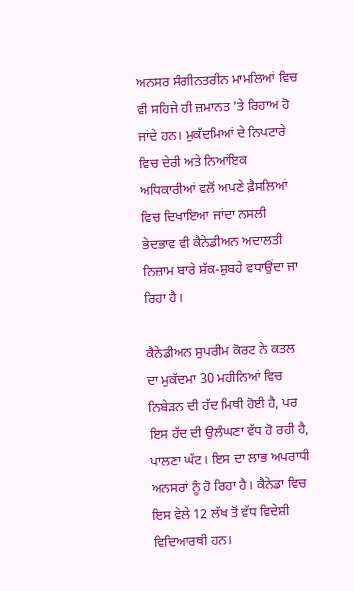ਅਨਸਰ ਸੰਗੀਨਤਰੀਨ ਮਾਮਲਿਆਂ ਵਿਚ ਵੀ ਸਹਿਜੇ ਹੀ ਜ਼ਮਾਨਤ ’ਤੇ ਰਿਹਾਅ ਹੋ ਜਾਂਦੇ ਹਨ। ਮੁਕੱਦਮਿਆਂ ਦੇ ਨਿਪਟਾਰੇ ਵਿਚ ਦੇਰੀ ਅਤੇ ਨਿਆਂਇਕ ਅਧਿਕਾਰੀਆਂ ਵਲੋਂ ਅਪਣੇ ਫ਼ੈਸਲਿਆਂ ਵਿਚ ਦਿਖਾਇਆ ਜਾਂਦਾ ਨਸਲੀ ਭੇਦਭਾਵ ਵੀ ਕੈਨੇਡੀਅਨ ਅਦਾਲਤੀ ਨਿਜ਼ਾਮ ਬਾਰੇ ਸ਼ੱਕ-ਸ਼ੁਬਹੇ ਵਧਾਉਂਦਾ ਜਾ ਰਿਹਾ ਹੈ।

ਕੈਨੇਡੀਅਨ ਸੁਪਰੀਮ ਕੋਰਟ ਨੇ ਕਤਲ ਦਾ ਮੁਕੱਦਮਾ 30 ਮਹੀਨਿਆਂ ਵਿਚ ਨਿਬੇੜਨ ਦੀ ਹੱਦ ਮਿਥੀ ਹੋਈ ਹੈ, ਪਰ ਇਸ ਹੱਦ ਦੀ ਉਲੰਘਣਾ ਵੱਧ ਹੋ ਰਹੀ ਹੈ, ਪਾਲਣਾ ਘੱਟ। ਇਸ ਦਾ ਲਾਭ ਅਪਰਾਧੀ ਅਨਸਰਾਂ ਨੂੰ ਹੋ ਰਿਹਾ ਹੈ। ਕੈਨੇਡਾ ਵਿਚ ਇਸ ਵੇਲੇ 12 ਲੱਖ ਤੋਂ ਵੱਧ ਵਿਦੇਸ਼ੀ ਵਿਦਿਆਰਥੀ ਹਨ।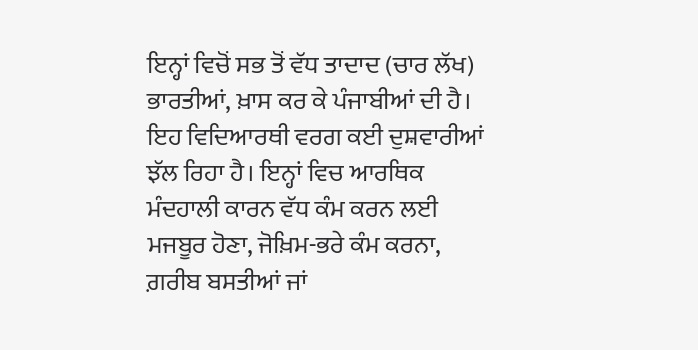ਇਨ੍ਹਾਂ ਵਿਚੋਂ ਸਭ ਤੋਂ ਵੱਧ ਤਾਦਾਦ (ਚਾਰ ਲੱਖ) ਭਾਰਤੀਆਂ, ਖ਼ਾਸ ਕਰ ਕੇ ਪੰਜਾਬੀਆਂ ਦੀ ਹੈ। ਇਹ ਵਿਦਿਆਰਥੀ ਵਰਗ ਕਈ ਦੁਸ਼ਵਾਰੀਆਂ ਝੱਲ ਰਿਹਾ ਹੈ। ਇਨ੍ਹਾਂ ਵਿਚ ਆਰਥਿਕ ਮੰਦਹਾਲੀ ਕਾਰਨ ਵੱਧ ਕੰਮ ਕਰਨ ਲਈ ਮਜਬੂਰ ਹੋਣਾ, ਜੋਖ਼ਿਮ-ਭਰੇ ਕੰਮ ਕਰਨਾ, ਗ਼ਰੀਬ ਬਸਤੀਆਂ ਜਾਂ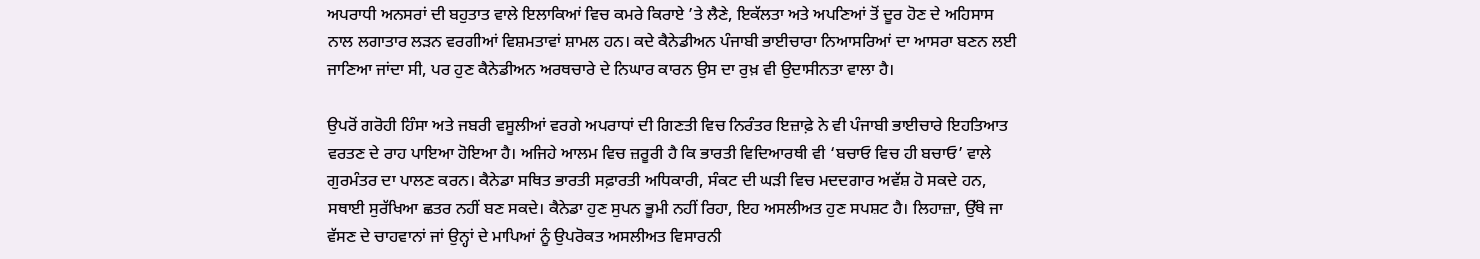ਅਪਰਾਧੀ ਅਨਸਰਾਂ ਦੀ ਬਹੁਤਾਤ ਵਾਲੇ ਇਲਾਕਿਆਂ ਵਿਚ ਕਮਰੇ ਕਿਰਾਏ ’ਤੇ ਲੈਣੇ, ਇਕੱਲਤਾ ਅਤੇ ਅਪਣਿਆਂ ਤੋਂ ਦੂਰ ਹੋਣ ਦੇ ਅਹਿਸਾਸ ਨਾਲ ਲਗਾਤਾਰ ਲੜਨ ਵਰਗੀਆਂ ਵਿਸ਼ਮਤਾਵਾਂ ਸ਼ਾਮਲ ਹਨ। ਕਦੇ ਕੈਨੇਡੀਅਨ ਪੰਜਾਬੀ ਭਾਈਚਾਰਾ ਨਿਆਸਰਿਆਂ ਦਾ ਆਸਰਾ ਬਣਨ ਲਈ ਜਾਣਿਆ ਜਾਂਦਾ ਸੀ, ਪਰ ਹੁਣ ਕੈਨੇਡੀਅਨ ਅਰਥਚਾਰੇ ਦੇ ਨਿਘਾਰ ਕਾਰਨ ਉਸ ਦਾ ਰੁਖ਼ ਵੀ ਉਦਾਸੀਨਤਾ ਵਾਲਾ ਹੈ।

ਉਪਰੋਂ ਗਰੋਹੀ ਹਿੰਸਾ ਅਤੇ ਜਬਰੀ ਵਸੂਲੀਆਂ ਵਰਗੇ ਅਪਰਾਧਾਂ ਦੀ ਗਿਣਤੀ ਵਿਚ ਨਿਰੰਤਰ ਇਜ਼ਾਫ਼ੇ ਨੇ ਵੀ ਪੰਜਾਬੀ ਭਾਈਚਾਰੇ ਇਹਤਿਆਤ ਵਰਤਣ ਦੇ ਰਾਹ ਪਾਇਆ ਹੋਇਆ ਹੈ। ਅਜਿਹੇ ਆਲਮ ਵਿਚ ਜ਼ਰੂਰੀ ਹੈ ਕਿ ਭਾਰਤੀ ਵਿਦਿਆਰਥੀ ਵੀ ‘ਬਚਾਓ ਵਿਚ ਹੀ ਬਚਾਓ’ ਵਾਲੇ ਗੁਰਮੰਤਰ ਦਾ ਪਾਲਣ ਕਰਨ। ਕੈਨੇਡਾ ਸਥਿਤ ਭਾਰਤੀ ਸਫ਼ਾਰਤੀ ਅਧਿਕਾਰੀ, ਸੰਕਟ ਦੀ ਘੜੀ ਵਿਚ ਮਦਦਗਾਰ ਅਵੱਸ਼ ਹੋ ਸਕਦੇ ਹਨ, ਸਥਾਈ ਸੁਰੱਖਿਆ ਛਤਰ ਨਹੀਂ ਬਣ ਸਕਦੇ। ਕੈਨੇਡਾ ਹੁਣ ਸੁਪਨ ਭੂਮੀ ਨਹੀਂ ਰਿਹਾ, ਇਹ ਅਸਲੀਅਤ ਹੁਣ ਸਪਸ਼ਟ ਹੈ। ਲਿਹਾਜ਼ਾ, ਉੱਥੇ ਜਾ ਵੱਸਣ ਦੇ ਚਾਹਵਾਨਾਂ ਜਾਂ ਉਨ੍ਹਾਂ ਦੇ ਮਾਪਿਆਂ ਨੂੰ ਉਪਰੋਕਤ ਅਸਲੀਅਤ ਵਿਸਾਰਨੀ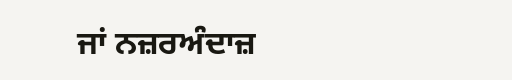ਜਾਂ ਨਜ਼ਰਅੰਦਾਜ਼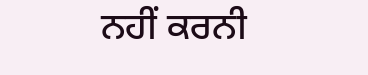ਨਹੀਂ ਕਰਨੀ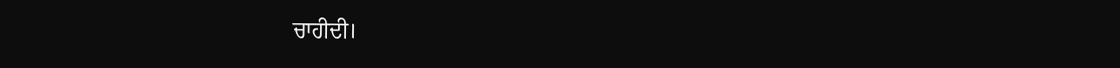ਚਾਹੀਦੀ।